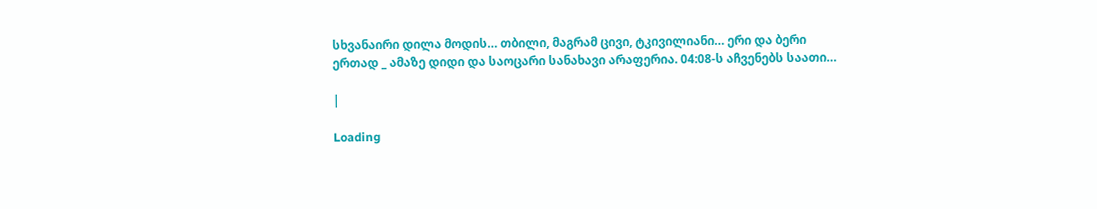სხვანაირი დილა მოდის… თბილი, მაგრამ ცივი, ტკივილიანი… ერი და ბერი ერთად _ ამაზე დიდი და საოცარი სანახავი არაფერია. 04:08-ს აჩვენებს საათი…

|

Loading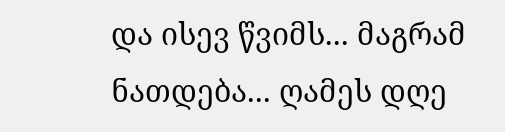და ისევ წვიმს... მაგრამ ნათდება... ღამეს დღე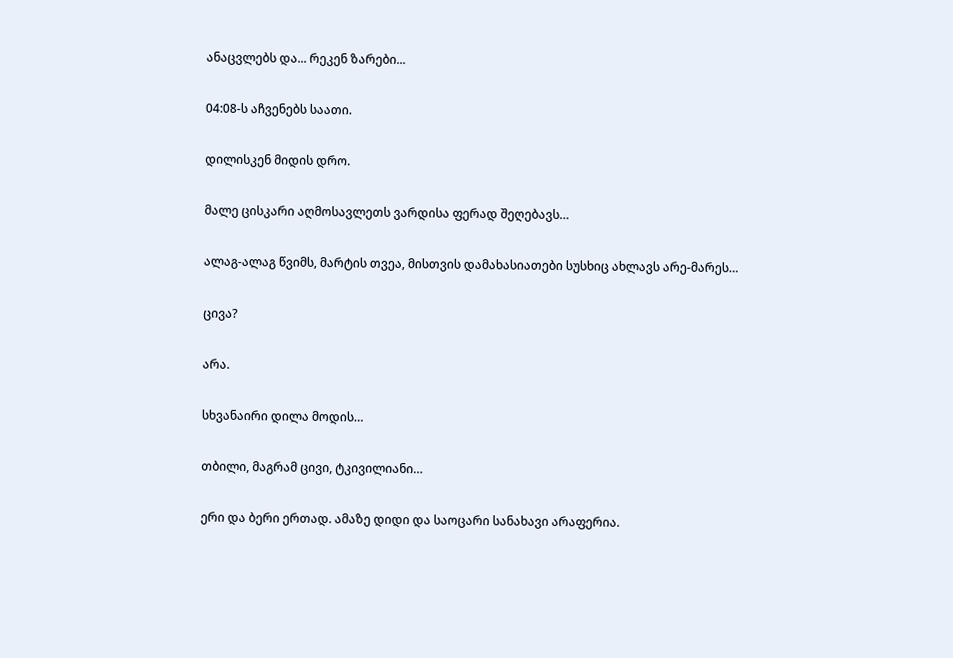ანაცვლებს და... რეკენ ზარები...

04:08-ს აჩვენებს საათი.

დილისკენ მიდის დრო.

მალე ცისკარი აღმოსავლეთს ვარდისა ფერად შეღებავს…

ალაგ-ალაგ წვიმს, მარტის თვეა, მისთვის დამახასიათები სუსხიც ახლავს არე-მარეს…

ცივა?

არა.

სხვანაირი დილა მოდის…

თბილი, მაგრამ ცივი, ტკივილიანი…

ერი და ბერი ერთად. ამაზე დიდი და საოცარი სანახავი არაფერია.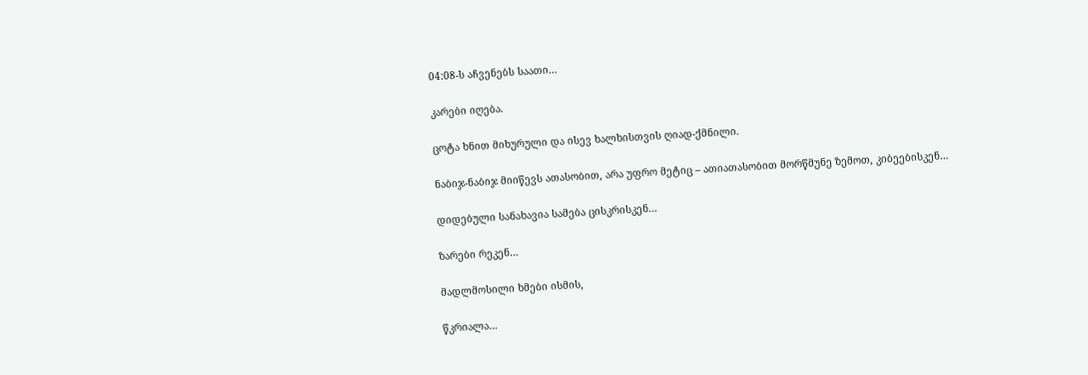04:08-ს აჩვენებს საათი…

კარები იღება.

ცოტა ხნით მიხურული და ისევ ხალხისთვის ღიად-ქმნილი.

ნაბიჯ-ნაბიჯ მიიწევს ათასობით, არა უფრო მეტიც – ათიათასობით მორწმუნე ზემოთ, კიბეებისკენ…

დიდებული სანახავია სამება ცისკრისკენ…

ზარები რეკენ…

მადლმოსილი ხმები ისმის,

წკრიალა…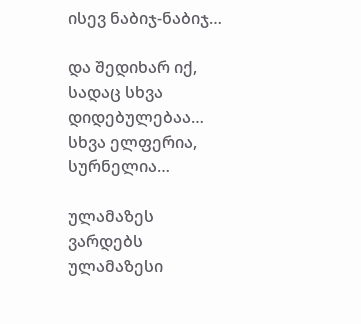ისევ ნაბიჯ-ნაბიჯ…

და შედიხარ იქ, სადაც სხვა დიდებულებაა… სხვა ელფერია, სურნელია…

ულამაზეს ვარდებს ულამაზესი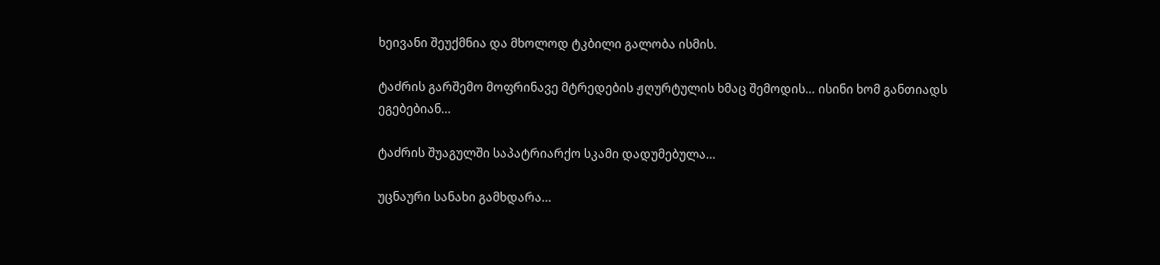ხეივანი შეუქმნია და მხოლოდ ტკბილი გალობა ისმის.

ტაძრის გარშემო მოფრინავე მტრედების ჟღურტულის ხმაც შემოდის… ისინი ხომ განთიადს ეგებებიან…

ტაძრის შუაგულში საპატრიარქო სკამი დადუმებულა…

უცნაური სანახი გამხდარა…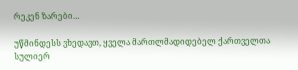რეკენ ზარები…

უწმინდესს ვხედავთ, ყველა მართლმადიდებელ ქართველთა სულიერ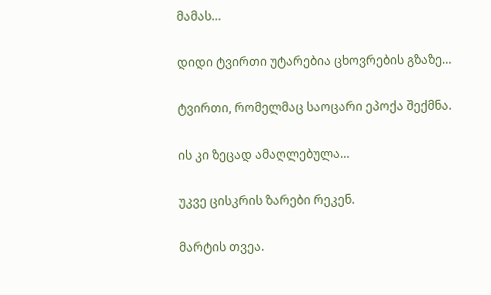მამას…

დიდი ტვირთი უტარებია ცხოვრების გზაზე…

ტვირთი, რომელმაც საოცარი ეპოქა შექმნა.

ის კი ზეცად ამაღლებულა…

უკვე ცისკრის ზარები რეკენ.

მარტის თვეა.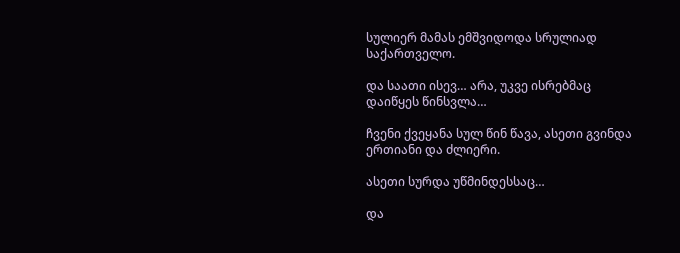სულიერ მამას ემშვიდოდა სრულიად საქართველო.

და საათი ისევ… არა, უკვე ისრებმაც დაიწყეს წინსვლა…

ჩვენი ქვეყანა სულ წინ წავა, ასეთი გვინდა ერთიანი და ძლიერი.

ასეთი სურდა უწმინდესსაც…

და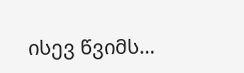ისევ წვიმს…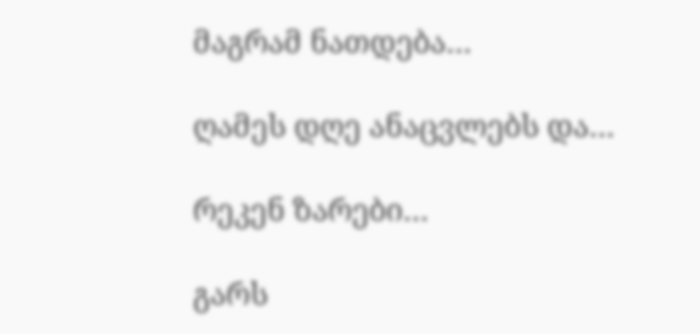მაგრამ ნათდება…

ღამეს დღე ანაცვლებს და…

რეკენ ზარები…

გარს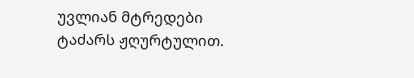უვლიან მტრედები ტაძარს ჟღურტულით.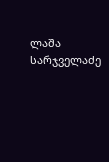ლაშა სარჯველაძე